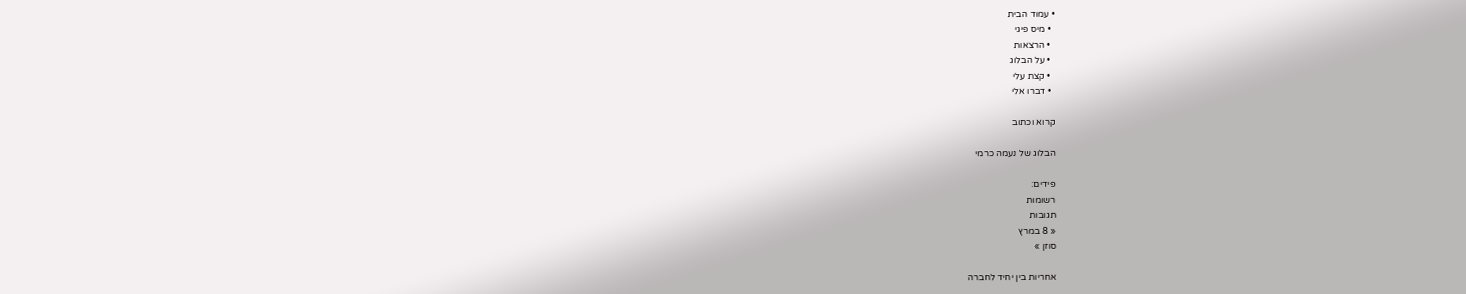• עמוד הבית
  • מיס פיגי
  • הרצאות
  • על הבלוג
  • קצת עלי
  • דברו אלי

קרוא וכתוב

הבלוג של נעמה כרמי

פידים:
רשומות
תגובות
« 8 במרץ
סוזן »

אחריות בין יחיד לחברה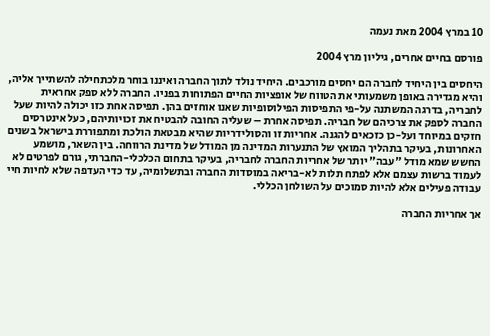10 במרץ 2004 מאת נעמה

פורסם בחיים אחרים, גיליון מרץ 2004

היחסים בין היחיד לחברה הם יחסים מורכבים. היחיד נולד לתוך החברה ואיננו בוחר מלכתחילה להשתייך אליה, והיא מגדירה באופן משמעותי את הטווח של אופציות החיים הפתוחות בפניו. החברה ללא ספק אחראית לחבריה, בדרגה המשתנה על-פי התפיסות הפילוסופיות שאנו אוחזים בהן. תפיסה אחת כזו יכולה להיות שעל החברה לספק את צרכיהם של חבריה. תפיסה אחרת – שעליה החובה להבטיח את זכויותיהם, כעל אינטרסים חזקים במיוחד ועל-כן כזכאים להגנה. אחריות זו והסולידריות שהיא מבטאת הולכת ומתפוררת בישראל בשנים האחרונות, בעיקר בתהליך המואץ של התנערות המדינה מן המודל של מדינת הרווחה. בין השאר, מושמע החשש שמא מודל "עבה" יותר של אחריות החברה לחבריה, בעיקר בתחום הכלכלי-החברתי, גורם לפרטים לא לעמוד ברשות עצמם אלא לפתח תלות לא-בריאה במוסדות החברה ובתשלומיה, עד כדי העדפה שלא לחיות חיי עבודה פעילים אלא להיות סמוכים על השולחן הכללי.

אך אחריות החברה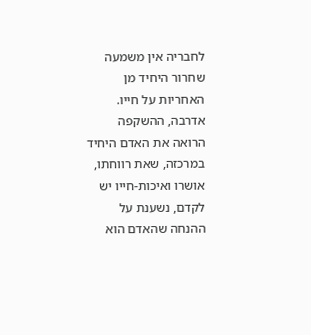לחבריה אין משמעה שחרור היחיד מן האחריות על חייו. אדרבה, ההשקפה הרואה את האדם היחיד במרכזה, שאת רווחתו, אושרו ואיכות-חייו יש לקדם, נשענת על ההנחה שהאדם הוא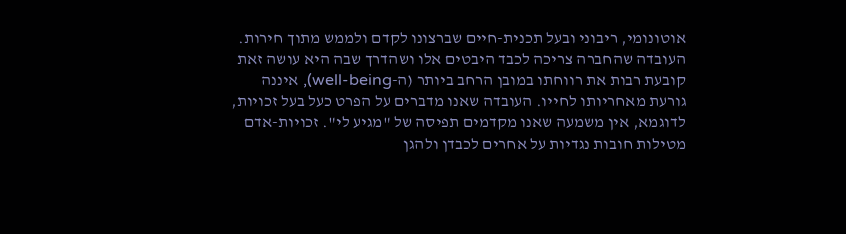אוטונומי, ריבוני ובעל תכנית-חיים שברצונו לקדם ולממש מתוך חירות. העובדה שהחברה צריכה לכבד היבטים אלו ושהדרך שבה היא עושה זאת קובעת רבות את רווחתו במובן הרחב ביותר (ה-well-being), איננה גורעת מאחריותו לחייו. העובדה שאנו מדברים על הפרט כעל בעל זכויות, לדוגמא, אין משמעה שאנו מקדמים תפיסה של "מגיע לי". זכויות-אדם מטילות חובות נגדיות על אחרים לכבדן ולהגן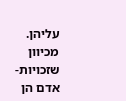עליהן. מכיוון שזכויות-אדם הן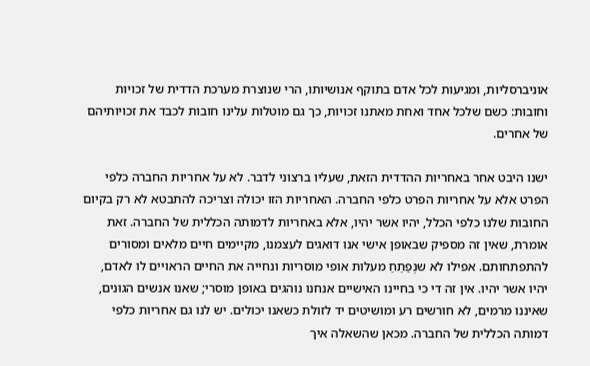אוניברסליות, ומגיעות לכל אדם בתוקף אנושיותו, הרי שנוצרת מערכת הדדית של זכויות וחובות: כשם שלכל אחד ואחת מאתנו זכויות, כך גם מוטלות עלינו חובות לכבד את זכויותיהם של אחרים.

ישנו היבט אחר באחריות ההדדית הזאת, שעליו ברצוני לדבר. לא על אחריות החברה כלפי הפרט אלא על אחריות הפרט כלפי החברה. האחריות הזו יכולה וצריכה להתבטא לא רק בקיום החובות שלנו כלפי הכלל, יהיו אשר יהיו, אלא באחריות לדמותה הכללית של החברה. זאת אומרת, שאין זה מספיק שבאופן אישי אנו דואגים לעצמנו, מקיימים חיים מלאים ומסורים להתפתחותם. אפילו לא שנְפַתֵחַ מעלות אופי מוסריות ונחייה את החיים הראויים לו לאדם, יהיו אשר יהיו. אין זה די כי בחיינו האישיים אנחנו נוהגים באופן מוסרי; שאנו אנשים הגונים, שאיננו מרמים, לא חורשים רע ומושיטים יד לזולת כשאנו יכולים. יש לנו גם אחריות כלפי דמותה הכללית של החברה. מכאן שהשאלה איך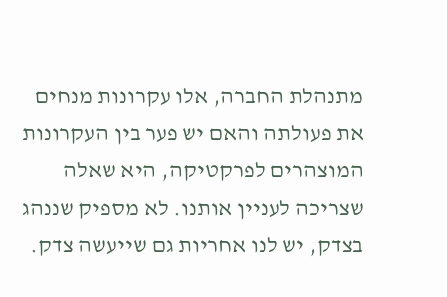מתנהלת החברה, אלו עקרונות מנחים את פעולתה והאם יש פער בין העקרונות המוצהרים לפרקטיקה, היא שאלה שצריכה לעניין אותנו. לא מספיק שננהג בצדק, יש לנו אחריות גם שייעשה צדק.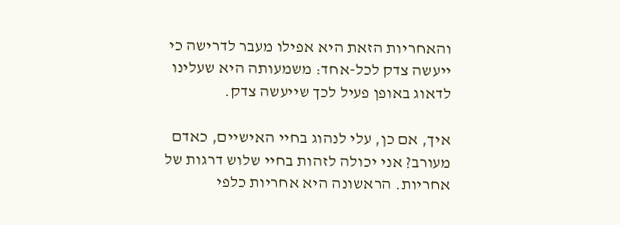והאחריות הזאת היא אפילו מעבר לדרישה כי ייעשה צדק לכל-אחד: משמעותה היא שעלינו לדאוג באופן פעיל לכך שייעשה צדק.

איך, אם כן, עלי לנהוג בחיי האישיים, כאדם מעורב? אני יכולה לזהות בחיי שלוש דרגות של אחריות. הראשונה היא אחריות כלפי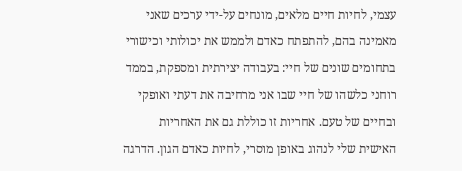עצמי, לחיות חיים מלאים, מונחים על-ידי ערכים שאני מאמינה בהם, להתפתח כאדם ולממש את יכולותי וכישורי בתחומים שונים של חיי: בעבודה יצירתית ומספקת, בממד רוחני כלשהו של חיי שבו אני מרחיבה את דעתי ואופקי ובחיים של טעם. אחריות זו כוללת גם את האחריות האישית שלי לנהוג באופן מוסרי, לחיות כאדם הגון. הדרגה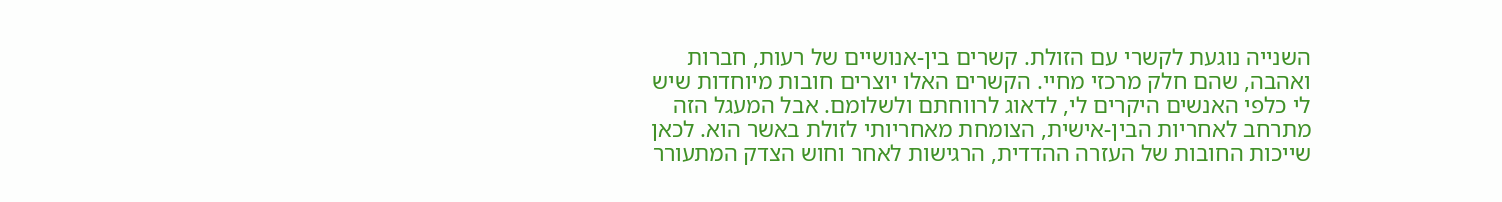השנייה נוגעת לקשרי עם הזולת. קשרים בין-אנושיים של רעות, חברות ואהבה, שהם חלק מרכזי מחיי. הקשרים האלו יוצרים חובות מיוחדות שיש לי כלפי האנשים היקרים לי, לדאוג לרווחתם ולשלומם. אבל המעגל הזה מתרחב לאחריות הבין-אישית, הצומחת מאחריותי לזולת באשר הוא. לכאן שייכות החובות של העזרה ההדדית, הרגישות לאחר וחוש הצדק המתעורר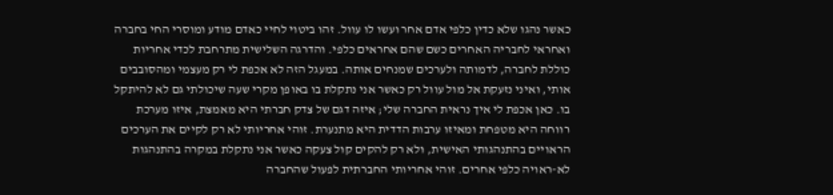כאשר נהגו שלא כדין כלפי אדם אחר ועשו לו עוול. זהו ביטוי לחיי כאדם מודע ומוסרי החי בחברה ואחראי לחבריה האחרים כשם שהם אחראים כלפי. והדרגה השלישית מתרחבת לכדי אחריות כוללת לחברה, לדמותה ולערכים שמנחים אותה. במעגל הזה לא אכפת לי רק מעצמי ומהסובבים אותי, ואיני נזעקת אל מול עוול רק כאשר אני נתקלת בו באופן מקרי שעה שיכולתי גם לא להיתקל בו. כאן אכפת לי איך נראית החברה שלי; איזה דגם של צדק חברתי היא מאמצת, איזו מערכת רווחה היא מטפחת ומאיזו ערבות הדדית היא מתנערת. זוהי אחריותי לא רק לקיים את הערכים הראויים בהתנהגותי האישית, ולא רק להקים קול צעקה כאשר אני נתקלת במקרה בהתנהגות לא-ראויה כלפי אחרים. זוהי אחריותי החברתית לפעול שהחברה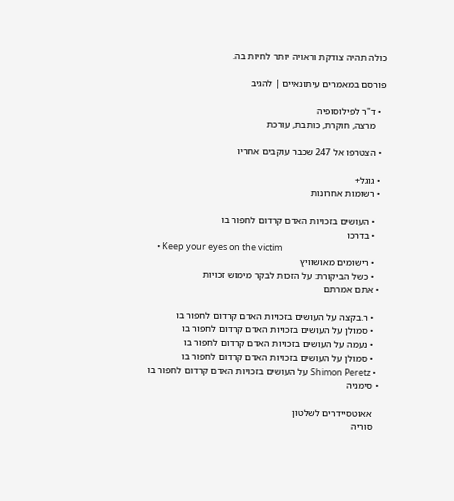כולה תהיה צודקת וראויה יותר לחיות בה.

פורסם במאמרים עיתונאיים | להגיב

  • ד"ר לפילוסופיה
    מרצה, חוקרת, כותבת, עורכת

  • הצטרפו אל 247 שכבר עוקבים אחריו

  • גוגל+
  • רשומות אחרונות

    • העושים בזכויות האדם קרדום לחפור בו
    • בדרכו
    • Keep your eyes on the victim
    • רישומים מאושוויץ
    • כשל הביקורת: על הזכות לבקר מימוש זכויות
  • אתם אמרתם

    • ר.בקצה על העושים בזכויות האדם קרדום לחפור בו
    • סמולן על העושים בזכויות האדם קרדום לחפור בו
    • נעמה על העושים בזכויות האדם קרדום לחפור בו
    • סמולן על העושים בזכויות האדם קרדום לחפור בו
    • Shimon Peretz על העושים בזכויות האדם קרדום לחפור בו
  • סימניה

    אאוטסיידרים לשלטון
    סוריה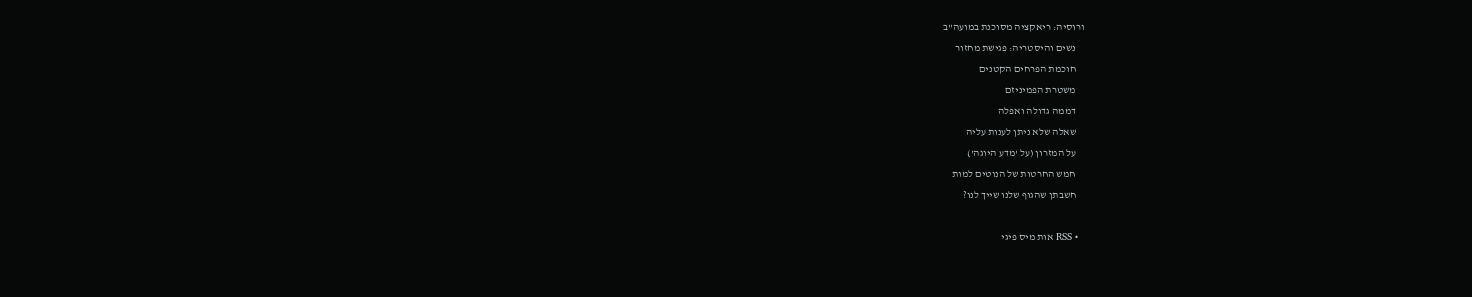ורוסיה: ריאקציה מסוכנת במועה"ב
    נשים והיסטריה: פגישת מחזור
    חוכמת הפרחים הקטנים
    משטרת הפמיניזם
    דממה גדולה ואפלה
    שאלה שלא ניתן לענות עליה
    על המזרון (על 'מדע היוגה')
    חמש החרטות של הנוטים למות
    חשבתן שהגוף שלנו שייך לנו?

  • RSS אות מיס פיגי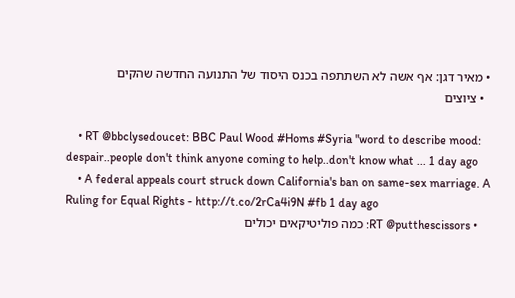• מאיר דגן: אף אשה לא השתתפה בכנס היסוד של התנועה החדשה שהקים
  • ציוצים

    • RT @bbclysedoucet: BBC Paul Wood #Homs #Syria "word to describe mood: despair..people don't think anyone coming to help..don't know what ... 1 day ago
    • A federal appeals court struck down California's ban on same-sex marriage. A Ruling for Equal Rights - http://t.co/2rCa4i9N #fb 1 day ago
    • RT @putthescissors: כמה פוליטיקאים יכולים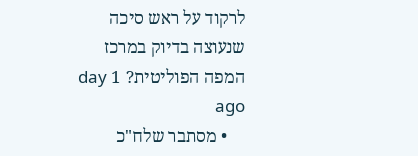לרקוד על ראש סיכה שנעוצה בדיוק במרכז המפה הפוליטית? 1 day ago
    • מסתבר שלח"כ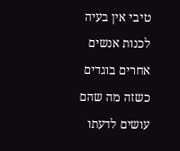טיבי אין בעיה לכנות אנשים אחרים בוגדים כשזה מה שהם עושים לדעתו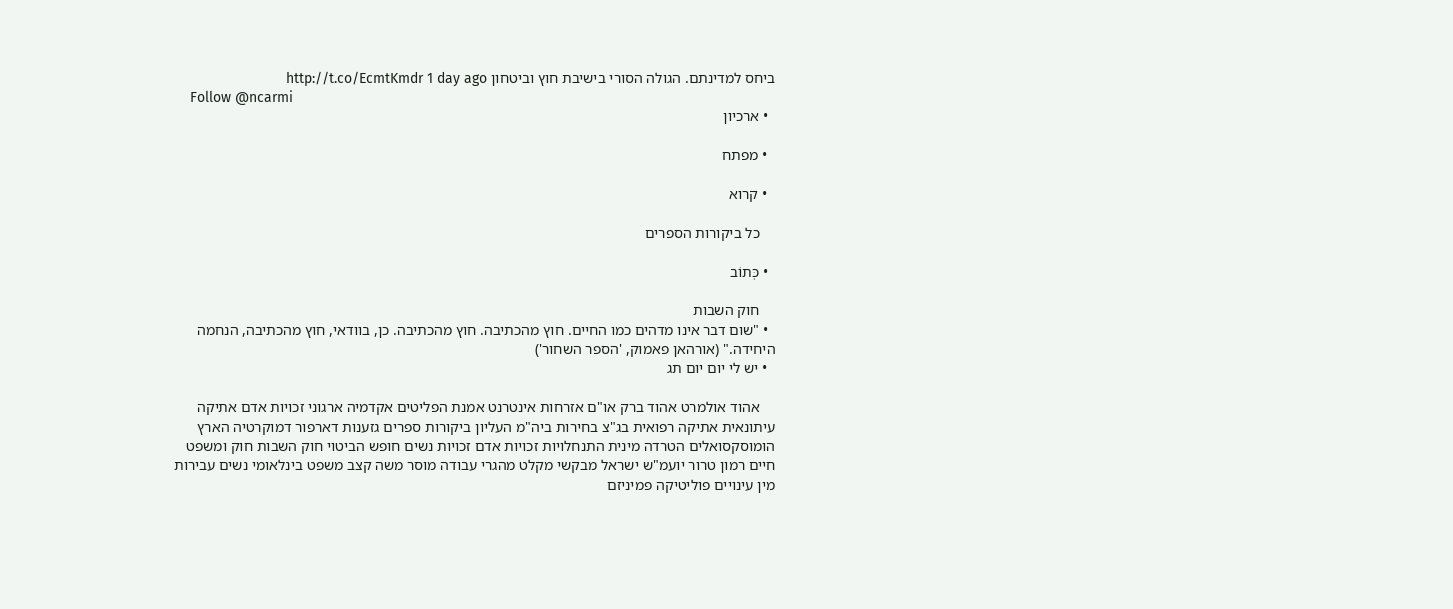ביחס למדינתם. הגולה הסורי בישיבת חוץ וביטחון http://t.co/EcmtKmdr 1 day ago
    Follow @ncarmi
  • ארכיון

  • מפתח

  • קרוא

    כל ביקורות הספרים

  • כְּתוֹב

    חוק השבות
  • "שום דבר אינו מדהים כמו החיים. חוץ מהכתיבה. חוץ מהכתיבה. כן, בוודאי, חוץ מהכתיבה, הנחמה היחידה." (אורהאן פאמוק, 'הספר השחור')
  • יש לי יום יום תג

    אהוד אולמרט אהוד ברק או"ם אזרחות אינטרנט אמנת הפליטים אקדמיה ארגוני זכויות אדם אתיקה עיתונאית אתיקה רפואית בג"צ בחירות ביה"מ העליון ביקורות ספרים גזענות דארפור דמוקרטיה הארץ הומוסקסואלים הטרדה מינית התנחלויות זכויות אדם זכויות נשים חופש הביטוי חוק השבות חוק ומשפט חיים רמון טרור יועמ"ש ישראל מבקשי מקלט מהגרי עבודה מוסר משה קצב משפט בינלאומי נשים עבירות מין עינויים פוליטיקה פמיניזם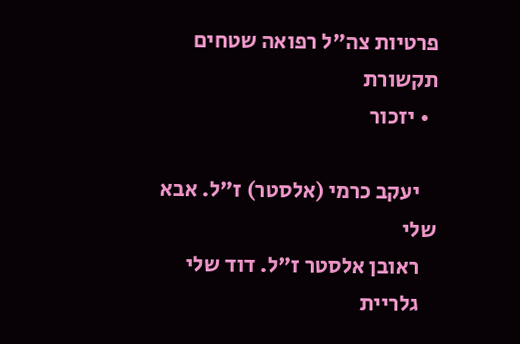פרטיות צה"ל רפואה שטחים תקשורת
  • יזכור

    יעקב כרמי (אלסטר) ז"ל. אבא שלי
    ראובן אלסטר ז"ל. דוד שלי
    גלריית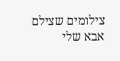צילומים שצילם אבא שלי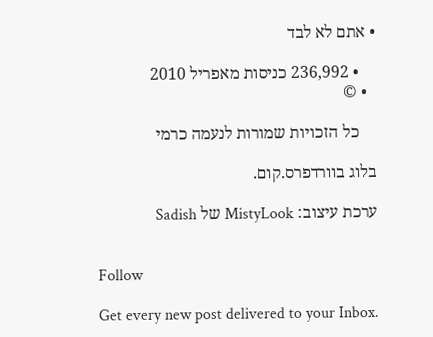• אתם לא לבד

    • 236,992 כניסות מאפריל 2010
  • ©

    כל הזכויות שמורות לנעמה כרמי

בלוג בוורדפרס.קום.

ערכת עיצוב: MistyLook של Sadish


Follow

Get every new post delivered to your Inbox.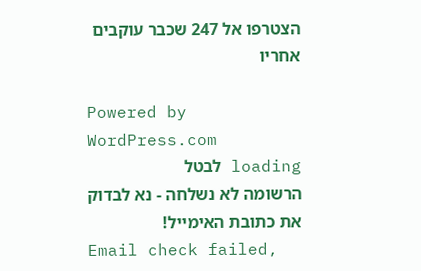הצטרפו אל 247 שכבר עוקבים אחריו

Powered by WordPress.com
loading לבטל
הרשומה לא נשלחה - נא לבדוק את כתובת האימייל!
Email check failed,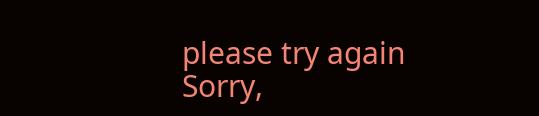please try again
Sorry,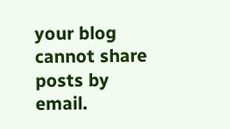your blog cannot share posts by email.